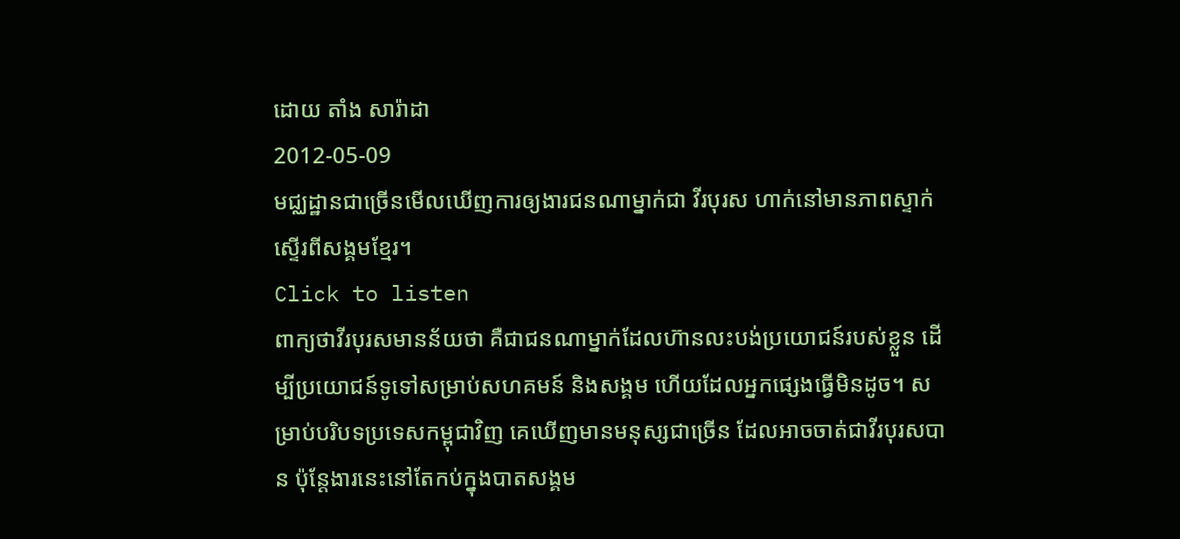ដោយ តាំង សារ៉ាដា
2012-05-09
មជ្ឈដ្ឋានជាច្រើនមើលឃើញការឲ្យងារជនណាម្នាក់ជា វីរបុរស ហាក់នៅមានភាពស្ទាក់ស្ទើរពីសង្គមខ្មែរ។
Click to listen
ពាក្យថាវីរបុរសមានន័យថា គឺជាជនណាម្នាក់ដែលហ៊ានលះបង់ប្រយោជន៍របស់ខ្លួន ដើម្បីប្រយោជន៍ទូទៅសម្រាប់សហគមន៍ និងសង្គម ហើយដែលអ្នកផ្សេងធ្វើមិនដូច។ សម្រាប់បរិបទប្រទេសកម្ពុជាវិញ គេឃើញមានមនុស្សជាច្រើន ដែលអាចចាត់ជាវីរបុរសបាន ប៉ុន្តែងារនេះនៅតែកប់ក្នុងបាតសង្គម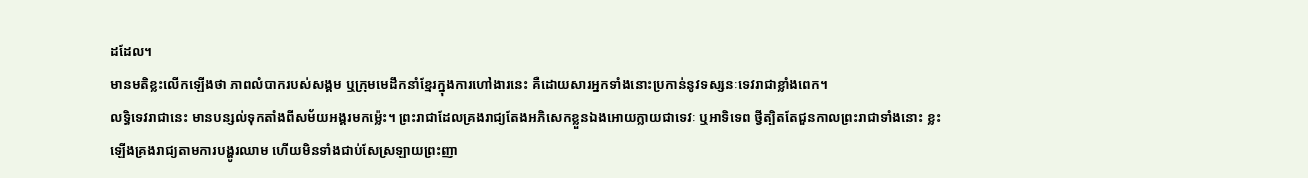ដដែល។
មានមតិខ្លះលើកឡើងថា ភាពលំបាករបស់សង្គម ឬក្រុមមេដឹកនាំខ្មែរក្នុងការហៅងារនេះ គឺដោយសារអ្នកទាំងនោះប្រកាន់នូវទស្សនៈទេវរាជាខ្លាំងពេក។
លទ្ធិទេវរាជានេះ មានបន្សល់ទុកតាំងពីសម័យអង្គរមកម្ល៉េះ។ ព្រះរាជាដែលគ្រងរាជ្យតែងអភិសេកខ្លួនឯងអោយក្លាយជាទេវៈ ឬអាទិទេព ថ្វីត្បិតតែជួនកាលព្រះរាជាទាំងនោះ ខ្លះឡើងគ្រងរាជ្យតាមការបង្ហូរឈាម ហើយមិនទាំងជាប់សែស្រឡាយព្រះញា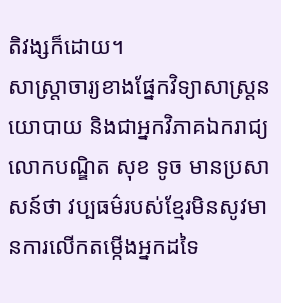តិវង្សក៏ដោយ។
សាស្ត្រាចារ្យខាងផ្នែកវិទ្យាសាស្ត្រនយោបាយ និងជាអ្នកវិភាគឯករាជ្យ លោកបណ្ឌិត សុខ ទូច មានប្រសាសន៍ថា វប្បធម៌របស់ខ្មែរមិនសូវមានការលើកតម្កើងអ្នកដទៃ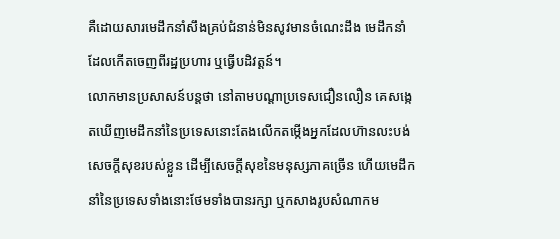គឺដោយសារមេដឹកនាំសឹងគ្រប់ជំនាន់មិនសូវមានចំណេះដឹង មេដឹកនាំដែលកើតចេញពីរដ្ឋប្រហារ ឬធ្វើបដិវត្តន៍។
លោកមានប្រសាសន៍បន្តថា នៅតាមបណ្ដាប្រទេសជឿនលឿន គេសង្កេតឃើញមេដឹកនាំនៃប្រទេសនោះតែងលើកតម្កើងអ្នកដែលហ៊ានលះបង់សេចក្ដីសុខរបស់ខ្លួន ដើម្បីសេចក្ដីសុខនៃមនុស្សភាគច្រើន ហើយមេដឹកនាំនៃប្រទេសទាំងនោះថែមទាំងបានរក្សា ឬកសាងរូបសំណាកម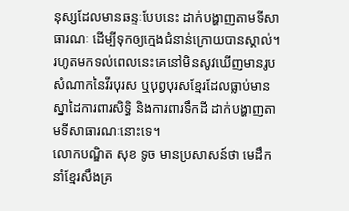នុស្សដែលមានឆន្ទៈបែបនេះ ដាក់បង្ហាញតាមទីសាធារណៈ ដើម្បីទុកឲ្យក្មេងជំនាន់ក្រោយបានស្គាល់។
រហូតមកទល់ពេលនេះគេនៅមិនសូវឃើញមានរូបសំណាកនៃវីរបុរស ឬបុព្វបុរសខ្មែរដែលធ្លាប់មានស្នាដៃការពារសិទ្ធិ និងការពារទឹកដី ដាក់បង្ហាញតាមទីសាធារណៈនោះទេ។
លោកបណ្ឌិត សុខ ទូច មានប្រសាសន៍ថា មេដឹកនាំខ្មែរសឹងគ្រ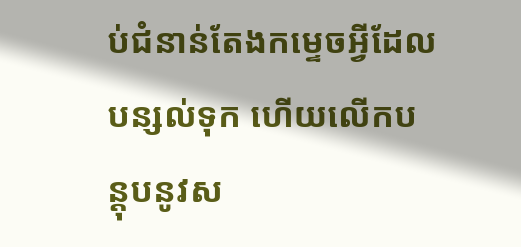ប់ជំនាន់តែងកម្ទេចអ្វីដែលបន្សល់ទុក ហើយលើកបន្តុបនូវស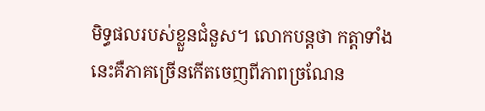មិទ្ធផលរបស់ខ្លួនជំនួស។ លោកបន្តថា កត្តាទាំងនេះគឺភាគច្រើនកើតចេញពីភាពច្រណែន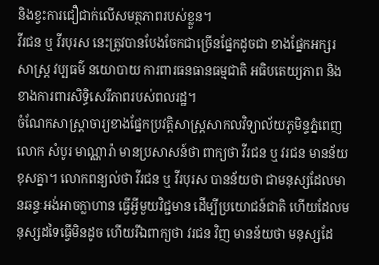និងខ្វះការជឿជាក់លើសមត្ថភាពរបស់ខ្លួន។
វីរជន ឬ វីរបុរស នេះត្រូវបានបែងចែកជាច្រើនផ្នែកដូចជា ខាងផ្នែកអក្សរសាស្ត្រ វប្បធម៌ នយោបាយ ការពារធនធានធម្មជាតិ អធិបតេយ្យភាព និងខាងការពារសិទ្ធិសេរីភាពរបស់ពលរដ្ឋ។
ចំណែកសាស្ត្រាចារ្យខាងផ្នែកប្រវត្តិសាស្ត្រសាកលវិទ្យាល័យភូមិន្ទភ្នំពេញ លោក សំបូរ មាណ្ណារ៉ា មានប្រសាសន៍ថា ពាក្យថា វីរជន ឬ វរជន មានន័យខុសគ្នា។ លោកពន្យល់ថា វីរជន ឬ វីរបុរស បានន័យថា ជាមនុស្សដែលមានឆន្ទៈអង់អាចក្លាហាន ធ្វើអ្វីមួយវិជ្ជមាន ដើម្បីប្រយោជន៍ជាតិ ហើយដែលមនុស្សដទៃធ្វើមិនដូច ហើយរីឯពាក្យថា វរជន វិញ មានន័យថា មនុស្សដែ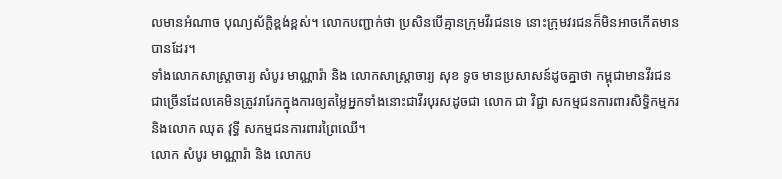លមានអំណាច បុណ្យស័ក្ដិខ្ពង់ខ្ពស់។ លោកបញ្ជាក់ថា ប្រសិនបើគ្មានក្រុមវីរជនទេ នោះក្រុមវរជនក៏មិនអាចកើតមានបានដែរ។
ទាំងលោកសាស្ត្រាចារ្យ សំបូរ មាណ្ណារ៉ា និង លោកសាស្ត្រាចារ្យ សុខ ទូច មានប្រសាសន៍ដូចគ្នាថា កម្ពុជាមានវីរជនជាច្រើនដែលគេមិនត្រូវរារែកក្នុងការឲ្យតម្លៃអ្នកទាំងនោះជាវីរបុរសដូចជា លោក ជា វិជ្ជា សកម្មជនការពារសិទ្ធិកម្មករ និងលោក ឈុត វុទ្ធី សកម្មជនការពារព្រៃឈើ។
លោក សំបូរ មាណ្ណារ៉ា និង លោកប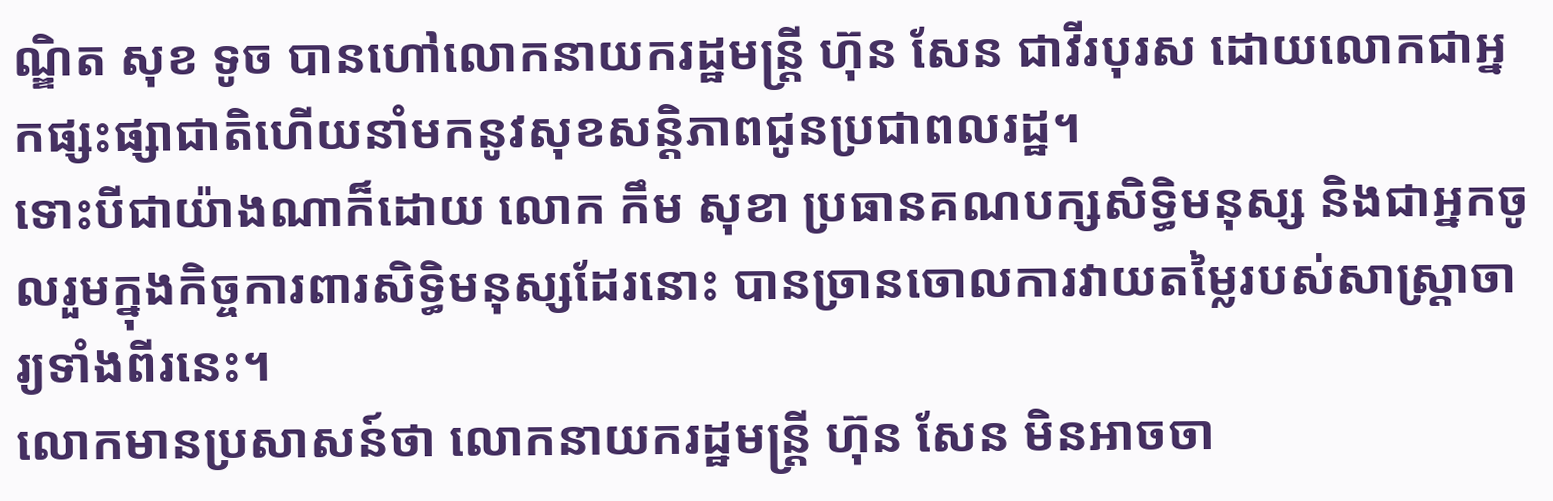ណ្ឌិត សុខ ទូច បានហៅលោកនាយករដ្ឋមន្ត្រី ហ៊ុន សែន ជាវីរបុរស ដោយលោកជាអ្នកផ្សះផ្សាជាតិហើយនាំមកនូវសុខសន្តិភាពជូនប្រជាពលរដ្ឋ។
ទោះបីជាយ៉ាងណាក៏ដោយ លោក កឹម សុខា ប្រធានគណបក្សសិទ្ធិមនុស្ស និងជាអ្នកចូលរួមក្នុងកិច្ចការពារសិទ្ធិមនុស្សដែរនោះ បានច្រានចោលការវាយតម្លៃរបស់សាស្ត្រាចារ្យទាំងពីរនេះ។
លោកមានប្រសាសន៍ថា លោកនាយករដ្ឋមន្ត្រី ហ៊ុន សែន មិនអាចចា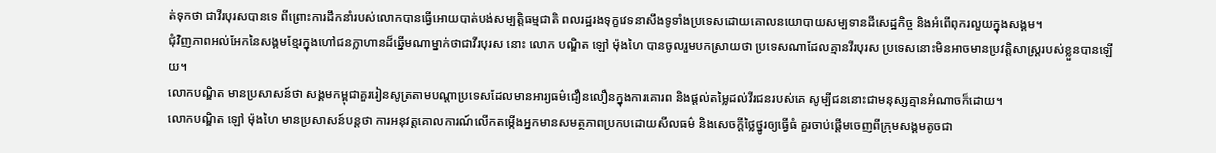ត់ទុកថា ជាវីរបុរសបានទេ ពីព្រោះការដឹកនាំរបស់លោកបានធ្វើអោយបាត់បង់សម្បត្តិធម្មជាតិ ពលរដ្ឋរងទុក្ខវេទនាសឹងទូទាំងប្រទេសដោយគោលនយោបាយសម្បទានដីសេដ្ឋកិច្ច និងអំពើពុករលួយក្នុងសង្គម។
ជុំវិញភាពអល់អែកនៃសង្គមខ្មែរក្នុងហៅជនក្លាហានដ៏ឆ្នើមណាម្នាក់ថាជាវីរបុរស នោះ លោក បណ្ឌិត ឡៅ ម៉ុងហៃ បានចូលរួមបកស្រាយថា ប្រទេសណាដែលគ្មានវីរបុរស ប្រទេសនោះមិនអាចមានប្រវត្តិសាស្ត្ររបស់ខ្លួនបានឡើយ។
លោកបណ្ឌិត មានប្រសាសន៍ថា សង្គមកម្ពុជាគួររៀនសូត្រតាមបណ្ដាប្រទេសដែលមានអារ្យធម៌ជឿនលឿនក្នុងការគោរព និងផ្ដល់តម្លៃដល់វីរជនរបស់គេ សូម្បីជននោះជាមនុស្សគ្មានអំណាចក៏ដោយ។
លោកបណ្ឌិត ឡៅ ម៉ុងហៃ មានប្រសាសន៍បន្តថា ការអនុវត្តគោលការណ៍លើកតម្កើងអ្នកមានសមត្ថភាពប្រកបដោយសីលធម៌ និងសេចក្ដីថ្លៃថ្នូរឲ្យធ្វើធំ គួរចាប់ផ្ដើមចេញពីក្រុមសង្គមតូចជា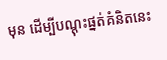មុន ដើម្បីបណ្ដុះផ្នត់គំនិតនេះ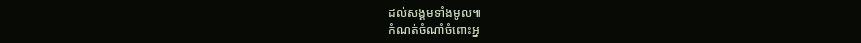ដល់សង្គមទាំងមូល៕
កំណត់ចំណាំចំពោះអ្ន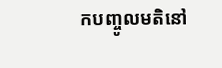កបញ្ចូលមតិនៅ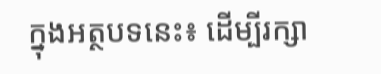ក្នុងអត្ថបទនេះ៖ ដើម្បីរក្សា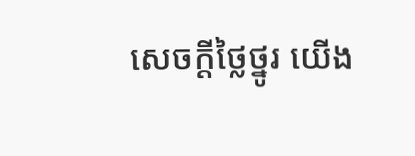សេចក្ដីថ្លៃថ្នូរ យើង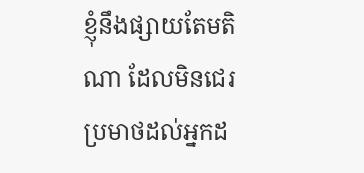ខ្ញុំនឹងផ្សាយតែមតិណា ដែលមិនជេរប្រមាថដល់អ្នកដ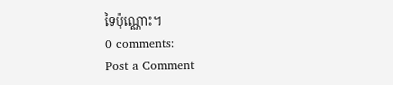ទៃប៉ុណ្ណោះ។
0 comments:
Post a Comment